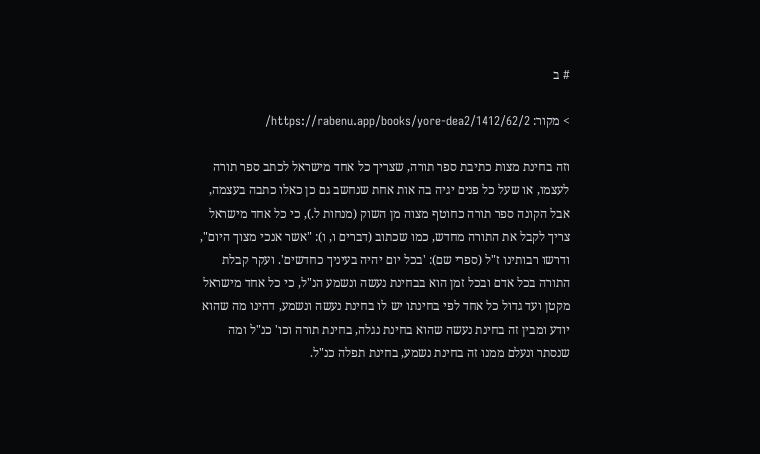# ב

> מקור: https://rabenu.app/books/yore-dea2/1412/62/2/

וזה בחינת מצות כתיבת ספר תורה, שצריך כל אחד מישראל לכתב ספר תורה לעצמו, או שעל כל פנים יגיה בה אות אחת שנחשב גם כן כאלו כתבה בעצמה, אבל הקונה ספר תורה כחוטף מצוה מן השוק (מנחות ל.), כי כל אחד מישראל צריך לקבל את התורה מחדש, כמו שכתוב (דברים ו, ו): "אשר אנכי מצוך היום", ודרשו רבותינו ז"ל (ספרי שם): 'בכל יום יהיה בעיניך כחדשים'. ועקר קבלת התורה בכל אדם ובכל זמן הוא בבחינת נעשה ונשמע הנ"ל, כי כל אחד מישראל מקטן ועד גדול כל אחד לפי בחינתו יש לו בחינת נעשה ונשמע, דהינו מה שהוא יודע ומבין זה בחינת נעשה שהוא בחינת נגלה, בחינת תורה וכו' כנ"ל ומה שנסתר ונעלם ממנו זה בחינת נשמע, בחינת תפלה כנ"ל.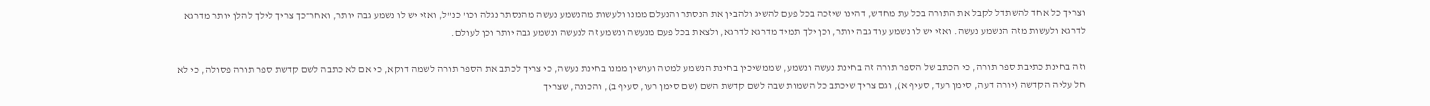וצריך כל אחד להשתדל לקבל את התורה בכל עת מחדש, דהינו שיזכה בכל פעם להשיג ולהבין את הנסתר והנעלם ממנו ולעשות מהנשמע נעשה מהנסתר נגלה וכו' כנ"ל, ואזי יש לו נשמע גבה יותר, ואחר־כך צריך לילך להלן יותר מדרגא לדרגא ולעשות מזה הנשמע נעשה. ואזי יש לו נשמע עוד גבה יותר, וכן ילך תמיד מדרגא לדרגא, ולצאת בכל פעם מנעשה ונשמע זה לנעשה ונשמע גבה יותר וכן לעולם.

וזה בחינת כתיבת ספר תורה, כי הכתב של הספר תורה זה בחינת נעשה ונשמע, שממשיכין בחינת הנשמע למטה ועושין ממנו בחינת נעשה, כי צריך לכתב את הספר תורה לשמה דוקא, כי אם לא כתבה לשם קדשת ספר תורה פסולה, כי לא חל עליה הקדשה (יורה דעה, סימן רעד, סעיף א), וגם צריך שיכתב כל השמות שבה לשם קדשת השם (שם סימן רעו, סעיף ב), והכונה, שצריך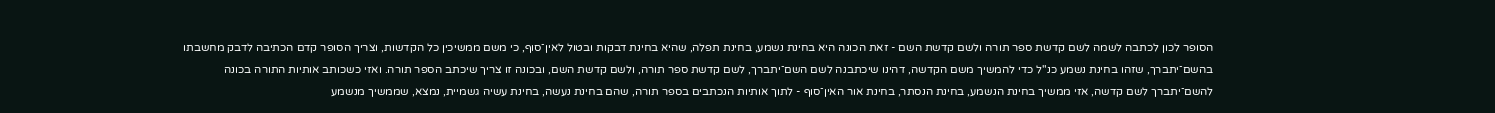הסופר לכון לכתבה לשמה לשם קדשת ספר תורה ולשם קדשת השם - זאת הכונה היא בחינת נשמע, בחינת תפלה, שהיא בחינת דבקות ובטול לאין־סוף, כי משם ממשיכין כל הקדשות, וצריך הסופר קדם הכתיבה לדבק מחשבתו בהשם־יתברך, שזהו בחינת נשמע כנ"ל כדי להמשיך משם הקדשה, דהינו שיכתבנה לשם השם־יתברך, לשם קדשת ספר תורה, ולשם קדשת השם, ובכונה זו צריך שיכתב הספר תורה. ואזי כשכותב אותיות התורה בכונה להשם־יתברך לשם קדשה, אזי ממשיך בחינת הנשמע, בחינת הנסתר, בחינת אור האין־סוף - לתוך אותיות הנכתבים בספר תורה, שהם בחינת נעשה, בחינת עשיה גשמיית, נמצא, שממשיך מנשמע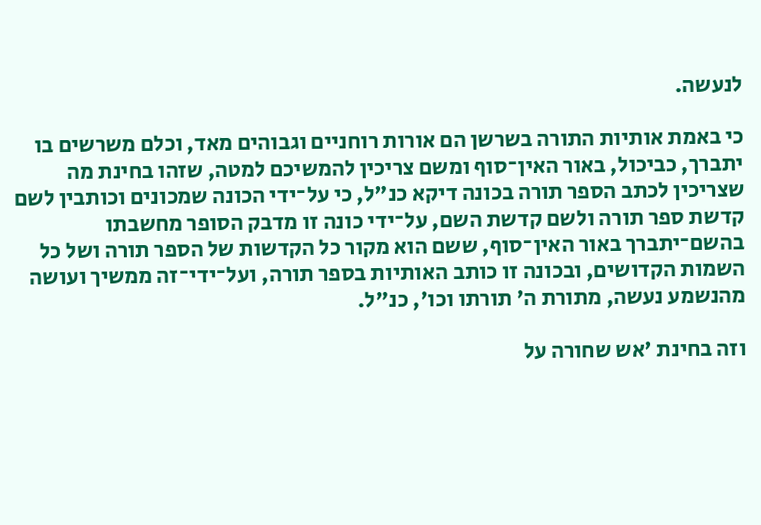לנעשה.

כי באמת אותיות התורה בשרשן הם אורות רוחניים וגבוהים מאד, וכלם משרשים בו יתברך, כביכול, באור האין־סוף ומשם צריכין להמשיכם למטה, שזהו בחינת מה שצריכין לכתב הספר תורה בכונה דיקא כנ"ל, כי על־ידי הכונה שמכונים וכותבין לשם קדשת ספר תורה ולשם קדשת השם, על־ידי כונה זו מדבק הסופר מחשבתו בהשם־יתברך באור האין־סוף, ששם הוא מקור כל הקדשות של הספר תורה ושל כל השמות הקדושים, ובכונה זו כותב האותיות בספר תורה, ועל־ידי־זה ממשיך ועושה מהנשמע נעשה, מתורת ה' תורתו וכו', כנ"ל.

וזה בחינת 'אש שחורה על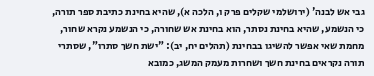גבי אש לבנה' (ירושלמי שקלים פרק ו, הלכה א), שהיא בחינת כתיבת ספר תורה, כי הנשמע, שהיא בחינת נסתר, הוא בחינת אש שחורה, כי הנשמע נקרא שחור, מחמת שאי אפשר להשיגו בבחינת (תהלים יח, יב): "ישת חשך סתרו", שסתרי תורה נקראים בחינת חשך ושחרות מעמק המשג, כמובא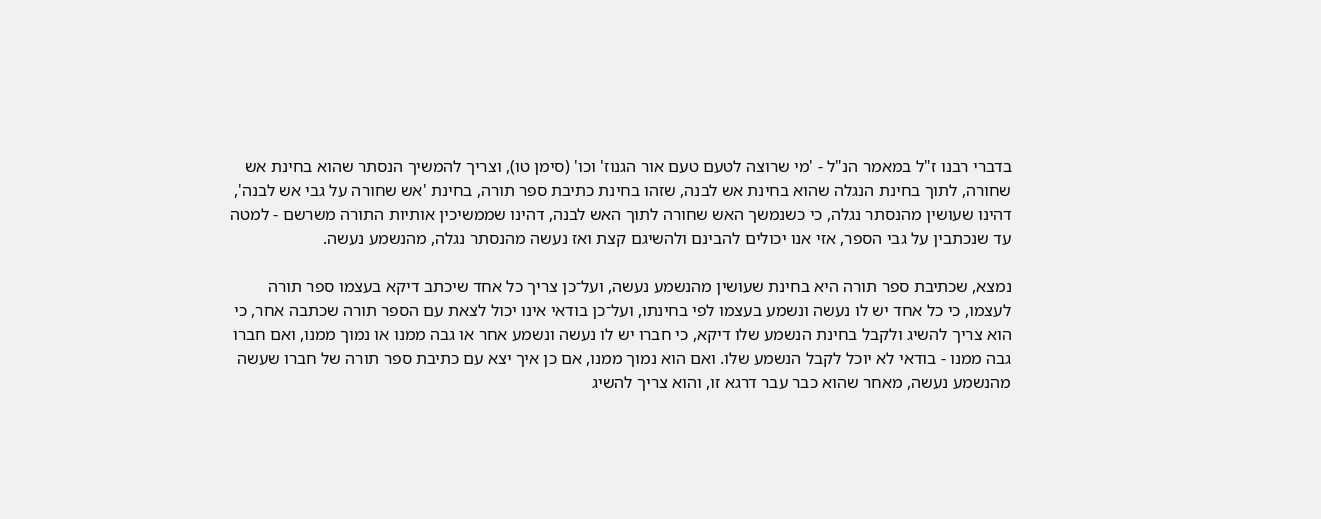בדברי רבנו ז"ל במאמר הנ"ל - 'מי שרוצה לטעם טעם אור הגנוז' וכו' (סימן טו), וצריך להמשיך הנסתר שהוא בחינת אש שחורה, לתוך בחינת הנגלה שהוא בחינת אש לבנה, שזהו בחינת כתיבת ספר תורה, בחינת 'אש שחורה על גבי אש לבנה', דהינו שעושין מהנסתר נגלה, כי כשנמשך האש שחורה לתוך האש לבנה, דהינו שממשיכין אותיות התורה משרשם - למטה עד שנכתבין על גבי הספר, אזי אנו יכולים להבינם ולהשיגם קצת ואז נעשה מהנסתר נגלה, מהנשמע נעשה.

נמצא, שכתיבת ספר תורה היא בחינת שעושין מהנשמע נעשה, ועל־כן צריך כל אחד שיכתב דיקא בעצמו ספר תורה לעצמו, כי כל אחד יש לו נעשה ונשמע בעצמו לפי בחינתו, ועל־כן בודאי אינו יכול לצאת עם הספר תורה שכתבה אחר, כי הוא צריך להשיג ולקבל בחינת הנשמע שלו דיקא, כי חברו יש לו נעשה ונשמע אחר או גבה ממנו או נמוך ממנו, ואם חברו גבה ממנו - בודאי לא יוכל לקבל הנשמע שלו. ואם הוא נמוך ממנו, אם כן איך יצא עם כתיבת ספר תורה של חברו שעשה מהנשמע נעשה, מאחר שהוא כבר עבר דרגא זו, והוא צריך להשיג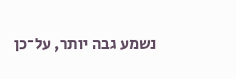נשמע גבה יותר, על־כן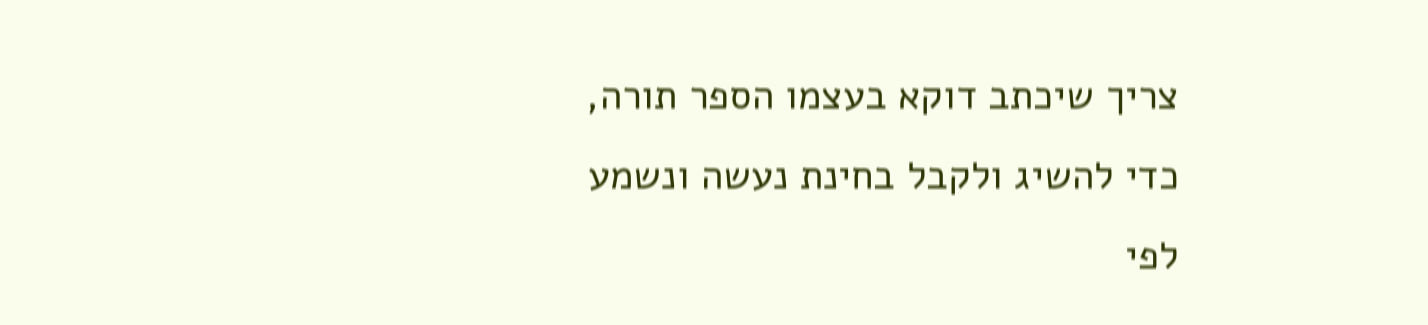צריך שיכתב דוקא בעצמו הספר תורה, כדי להשיג ולקבל בחינת נעשה ונשמע לפי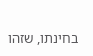בחינתו, שזהו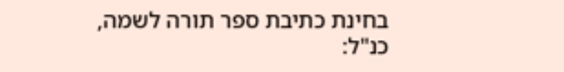בחינת כתיבת ספר תורה לשמה, כנ"ל: